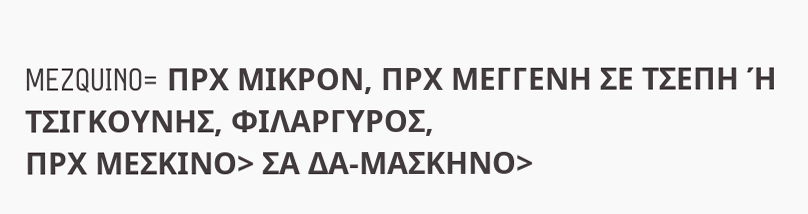MEZQUINO= ΠΡΧ ΜΙΚΡΟΝ, ΠΡΧ ΜΕΓΓΕΝΗ ΣΕ ΤΣΕΠΗ Ή ΤΣΙΓΚΟΥΝΗΣ, ΦΙΛΑΡΓΥΡΟΣ,
ΠΡΧ ΜΕΣΚΙΝΟ> ΣΑ ΔΑ-ΜΑΣΚΗΝΟ>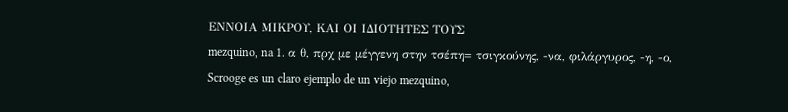ΕΝΝΟΙΑ ΜΙΚΡΟΥ, ΚΑΙ ΟΙ ΙΔΙΟΤΗΤΕΣ ΤΟΥΣ
mezquino, na 1. α θ, πρχ με μέγγενη στην τσέπη= τσιγκούνης, -να, φιλάργυρος, -η, -ο,
Scrooge es un claro ejemplo de un viejo mezquino,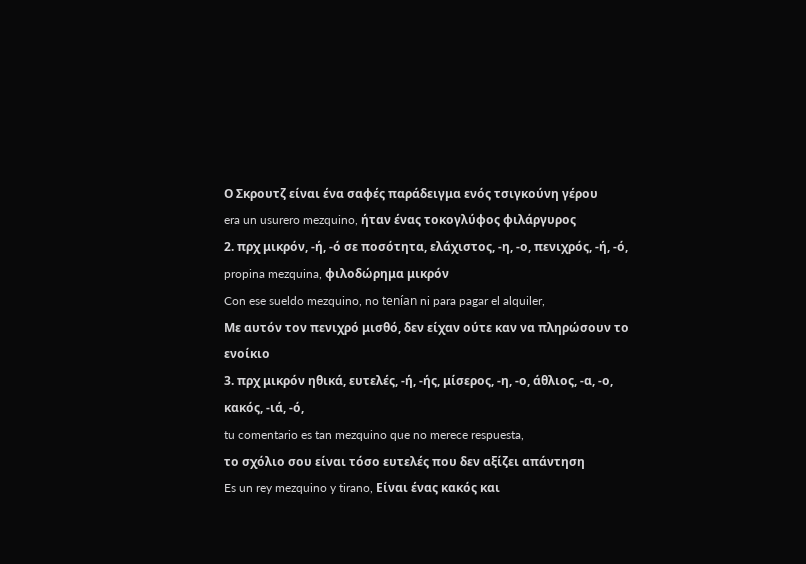Ο Σκρουτζ είναι ένα σαφές παράδειγμα ενός τσιγκούνη γέρου
era un usurero mezquino, ήταν ένας τοκογλύφος φιλάργυρος
2. πρχ μικρόν, -ή, -ό σε ποσότητα, ελάχιστος, -η, -ο, πενιχρός, -ή, -ό,
propina mezquina, φιλοδώρημα μικρόν
Con ese sueldo mezquino, no tenían ni para pagar el alquiler,
Με αυτόν τον πενιχρό μισθό, δεν είχαν ούτε καν να πληρώσουν το ενοίκιο
3. πρχ μικρόν ηθικά, ευτελές, -ή, -ής, μίσερος, -η, -ο, άθλιος, -α, -ο, κακός, -ιά, -ό,
tu comentario es tan mezquino que no merece respuesta,
το σχόλιο σου είναι τόσο ευτελές που δεν αξίζει απάντηση
Es un rey mezquino y tirano, Είναι ένας κακός και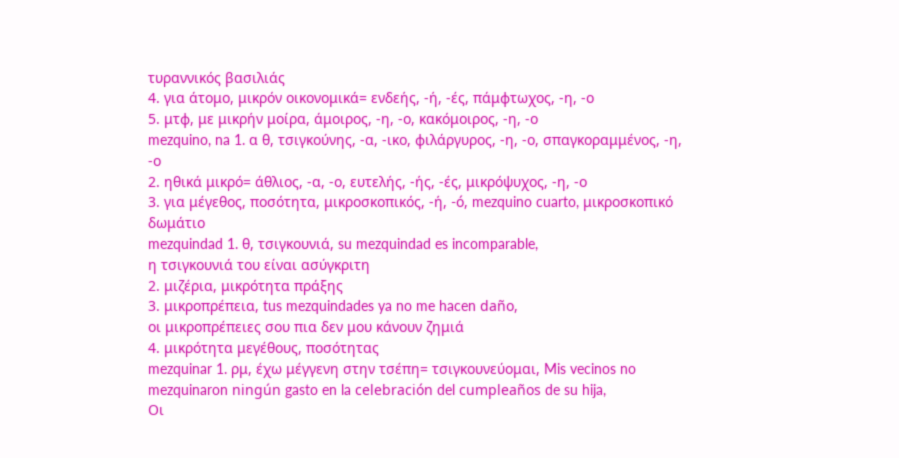τυραννικός βασιλιάς
4. για άτομο, μικρόν οικονομικά= ενδεής, -ή, -ές, πάμφτωχος, -η, -ο
5. μτφ, με μικρήν μοίρα, άμοιρος, -η, -ο, κακόμοιρος, -η, -ο
mezquino, na 1. α θ, τσιγκούνης, -α, -ικο, φιλάργυρος, -η, -ο, σπαγκοραμμένος, -η, -ο
2. ηθικά μικρό= άθλιος, -α, -ο, ευτελής, -ής, -ές, μικρόψυχος, -η, -ο
3. για μέγεθος, ποσότητα, μικροσκοπικός, -ή, -ó, mezquino cuarto, μικροσκοπικό δωμάτιο
mezquindad 1. θ, τσιγκουνιά, su mezquindad es incomparable,
η τσιγκουνιά του είναι ασύγκριτη
2. μιζέρια, μικρότητα πράξης
3. μικροπρέπεια, tus mezquindades ya no me hacen daño,
οι μικροπρέπειες σου πια δεν μου κάνουν ζημιά
4. μικρότητα μεγέθους, ποσότητας
mezquinar 1. ρμ, έχω μέγγενη στην τσέπη= τσιγκουνεύομαι, Mis vecinos no mezquinaron ningún gasto en la celebración del cumpleaños de su hija,
Οι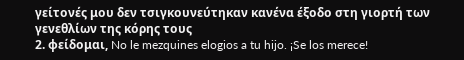γείτονές μου δεν τσιγκουνεύτηκαν κανένα έξοδο στη γιορτή των γενεθλίων της κόρης τους
2. φείδομαι, No le mezquines elogios a tu hijo. ¡Se los merece!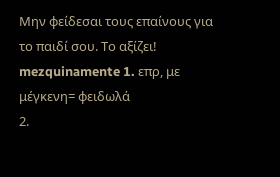Μην φείδεσαι τους επαίνους για το παιδί σου. Το αξίζει!
mezquinamente 1. επρ, με μέγκενη= φειδωλά
2.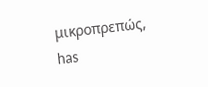μικροπρεπώς, has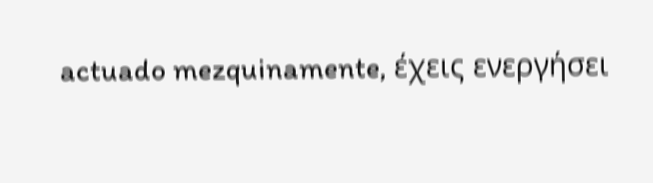actuado mezquinamente, έχεις ενεργήσει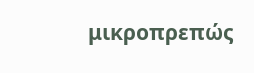μικροπρεπώς